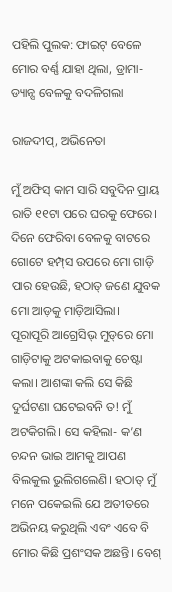ପହିଲି ପୁଲକ: ଫାଇଟ୍ ବେଳେ ମୋର ବର୍ଣ୍ଣ ଯାହା ଥିଲା, ଡ୍ରାମା-ଡ୍ୟାନ୍ସ ବେଳକୁ ବଦଳିଗଲା

ରାଜଦୀପ୍, ଅଭିନେତା

ମୁଁ ଅଫିସ୍ କାମ ସାରି ସବୁଦିନ ପ୍ରାୟ ରାତି ୧୧ଟା ପରେ ଘରକୁ ଫେରେ। ଦିନେ ଫେରିବା ବେଳକୁ ବାଟରେ ଗୋଟେ ହମ୍ପ୍‌ସ ଉପରେ ମୋ ଗାଡ଼ି ପାର ହେଉଛି, ହଠାତ୍ ଜଣେ ଯୁବକ ମୋ ଆଡ଼କୁ ମାଡ଼ିଆସିଲା। ପୂରାପୂରି ଆଗ୍ରେସିଭ୍ ମୁଡ୍‌ରେ ମୋ ଗାଡ଼ିଟାକୁ ଅଟକାଇବାକୁ ଚେଷ୍ଟା କଲା। ଆଶଙ୍କା କଲି ସେ କିଛି ଦୁର୍ଘଟଣା ଘଟେଇବନି ତ! ମୁଁ ଅଟକିଗଲି। ସେ କହିଲା- କ’ଣ ଚନ୍ଦନ ଭାଇ ଆମକୁ ଆପଣ ବିଲକୁଲ ଭୁଲିଗଲେଣି। ହଠାତ୍ ମୁଁ ମନେ ପକେଇଲି ଯେ ଅତୀତରେ ଅଭିନୟ କରୁଥିଲି ଏବଂ ଏବେ ବି ମୋର କିଛି ପ୍ରଶଂସକ ଅଛନ୍ତି। ବେଶ୍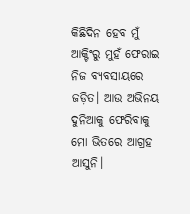କିଛିଦିନ ହେବ ମୁଁ ଆକ୍ଟିଂରୁ ମୁହଁ ଫେରାଇ ନିଜ ବ୍ୟବସାୟରେ ଜଡ଼ିତ। ଆଉ ଅଭିନୟ ଦୁନିଆକୁ ଫେରିବାକୁ ମୋ ଭିତରେ ଆଗ୍ରହ ଆସୁନି।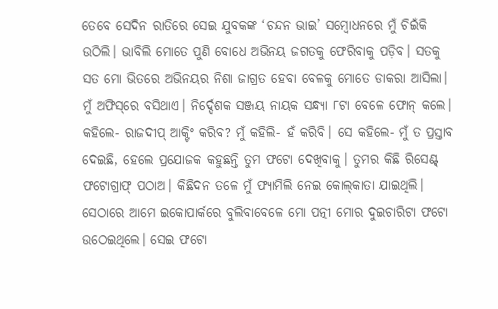ତେବେ ସେଦିନ ରାତିରେ ସେଇ ଯୁବକଙ୍କ ‘ଚନ୍ଦନ ଭାଇ’ ସମ୍ବୋଧନରେ ମୁଁ ଚିଇଁକି ଉଠିଲି। ଭାବିଲି ମୋତେ ପୁଣି ବୋଧେ ଅଭିନୟ ଜଗତକୁ ଫେରିବାକୁ ପଡ଼ିବ। ସତକୁ ସତ ମୋ ଭିତରେ ଅଭିନୟର ନିଶା ଜାଗ୍ରତ ହେବା ବେଳକୁ ମୋତେ ଡାକରା ଆସିଲା। ମୁଁ ଅଫିସ୍‌ରେ ବସିଥାଏ। ନିର୍ଦ୍ଦେଶକ ସଞ୍ଜୟ ନାୟକ ସନ୍ଧ୍ୟା ୮ଟା ବେଳେ ଫୋନ୍ କଲେ। କହିଲେ- ରାଜଦୀପ୍ ଆକ୍ଟିଂ କରିବ? ମୁଁ କହିଲି- ହଁ କରିବି। ସେ କହିଲେ- ମୁଁ ତ ପ୍ରସ୍ତାବ ଦେଇଛି, ହେଲେ ପ୍ରଯୋଜକ କହୁଛନ୍ତି ତୁମ ଫଟୋ ଦେଖିବାକୁ। ତୁମର କିଛି ରିସେଣ୍ଟ୍‌ ଫଟୋଗ୍ରାଫ୍‌ ପଠାଅ। କିଛିଦନ ତଳେ ମୁଁ ଫ୍ୟାମିଲି ନେଇ କୋଲ୍‌କାତା ଯାଇଥିଲି। ସେଠାରେ ଆମେ ଇକୋପାର୍କରେ ବୁଲିବାବେଳେ ମୋ ପତ୍ନୀ ମୋର ଦୁଇଚାରିଟା ଫଟୋ ଉଠେଇଥିଲେ। ସେଇ ଫଟୋ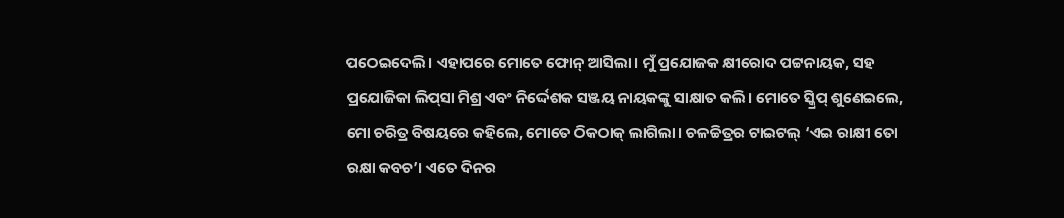ପଠେଇଦେଲି। ଏହାପରେ ମୋତେ ଫୋନ୍ ଆସିଲା। ମୁଁ ପ୍ରଯୋଜକ କ୍ଷୀରୋଦ ପଟ୍ଟନାୟକ, ସହ ପ୍ରଯୋଜିକା ଲିପ୍‌ସା ମିଶ୍ର ଏବଂ ନିର୍ଦ୍ଦେଶକ ସଞ୍ଜୟ ନାୟକଙ୍କୁ ସାକ୍ଷାତ କଲି। ମୋତେ ସ୍କ୍ରିପ୍ ଶୁଣେଇଲେ, ମୋ ଚରିତ୍ର ବିଷୟରେ କହିଲେ, ମୋତେ ଠିକଠାକ୍ ଲାଗିଲା। ଚଳଚ୍ଚିତ୍ରର ଟାଇଟଲ୍ ‘ଏଇ ରାକ୍ଷୀ ତୋ ରକ୍ଷା କବଚ’। ଏତେ ଦିନର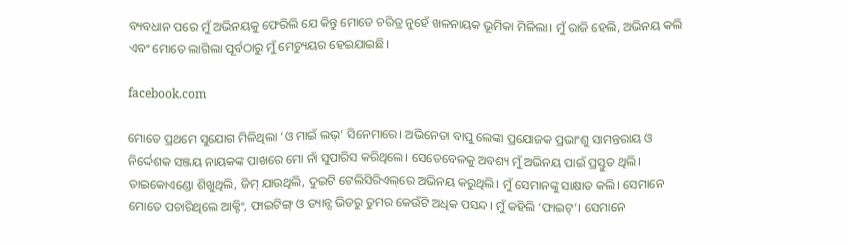ବ୍ୟବଧାନ ପରେ ମୁଁ ଅଭିନୟକୁ ଫେରିଲି ଯେ କିନ୍ତୁ ମୋତେ ଚରିତ୍ର ନୁହେଁ ଖଳନାୟକ ଭୂମିକା ମିଳିଲା। ମୁଁ ରାଜି ହେଲି, ଅଭିନୟ କଲି ଏବଂ ମୋତେ ଲାଗିଲା ପୂର୍ବଠାରୁ ମୁଁ ମେଚ୍ୟୁୟର ହେଇଯାଇଛି।

facebook.com

ମୋତେ ପ୍ରଥମେ ସୁଯୋଗ ମିଳିଥିଲା ‘ଓ ମାଇଁ ଲଭ୍’ ସିନେମାରେ। ଅଭିନେତା ବାପୁ ଲେଙ୍କା ପ୍ରଯୋଜକ ପ୍ରଭାଂଶୁ ସାମନ୍ତରାୟ ଓ ନିର୍ଦ୍ଦେଶକ ସଞ୍ଜୟ ନାୟକଙ୍କ ପାଖରେ ମୋ ନାଁ ସୁପାରିସ କରିଥିଲେ। ସେତେବେଳକୁ ଅବଶ୍ୟ ମୁଁ ଅଭିନୟ ପାଇଁ ପ୍ରସ୍ତୁତ ଥିଲି। ତାଇକୋ‌ଏଣ୍ଡୋ ଶିଖୁଥିଲି, ଜିମ୍ ଯାଉଥିଲି, ଦୁଇଟି ଟେଲିସିରିଏଲ୍‌ରେ ଅଭିନୟ କରୁଥିଲି। ମୁଁ ସେମାନଙ୍କୁ ସାକ୍ଷାତ କଲି। ସେମାନେ ମୋତେ ପଚାରିଥିଲେ ଆକ୍ଟିଂ, ଫାଇଟିଙ୍ଗ୍ ଓ ଡ୍ୟାନ୍ସ ଭିତରୁ ତୁମର କେଉଁଟି ଅଧିକ ପସନ୍ଦ। ମୁଁ କହିଲି ‘ଫାଇଟ୍’। ସେମାନେ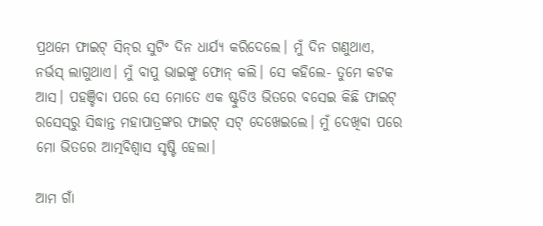ପ୍ରଥମେ ଫାଇଟ୍ ସିନ୍‌ର ସୁଟିଂ ଦିନ ଧାର୍ଯ୍ୟ କରିଦେଲେ। ମୁଁ ଦିନ ଗଣୁଥାଏ, ନର୍ଭସ୍ ଲାଗୁଥାଏ। ମୁଁ ବାପୁ ଭାଇଙ୍କୁ ଫୋନ୍ କଲି। ସେ କହିଲେ- ତୁମେ କଟକ ଆସ। ପହଞ୍ଚିବା ପରେ ସେ ମୋତେ ଏକ ଷ୍ଟୁଡିଓ ଭିତରେ ବସେଇ କିଛି ଫାଇଟ୍ ରସେସ୍‌ରୁ ସିଦ୍ଧାନ୍ତ ମହାପାତ୍ରଙ୍କର ଫାଇଟ୍ ସଟ୍ ଦେଖେଇଲେ। ମୁଁ ଦେଖିବା ପରେ ମୋ ଭିତରେ ଆତ୍ମବିଶ୍ବାସ ସୃଷ୍ଟି ହେଲା।

ଆମ ଗାଁ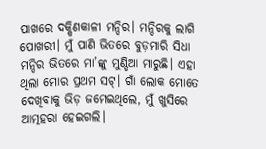ପାଖରେ ଦକ୍ଷିଣକାଳୀ ମନ୍ଦିର। ମନ୍ଦିରକୁ ଲାଗି ପୋଖରୀ। ମୁଁ ପାଣି ଭିତରେ ବୁଡ଼ମାରି ସିଧା ମନ୍ଦିର ଭିତରେ ମା’ଙ୍କୁ ମୁଣ୍ଡିଆ ମାରୁଛି। ଏହା ଥିଲା ମୋର ପ୍ରଥମ ସଟ୍। ଗାଁ ଲୋକ ମୋତେ ଦେଖିବାକୁ ଭିଡ଼ ଜମେଇଥିଲେ, ମୁଁ ଖୁସିରେ ଆତ୍ମହରା ହେଇଗଲି।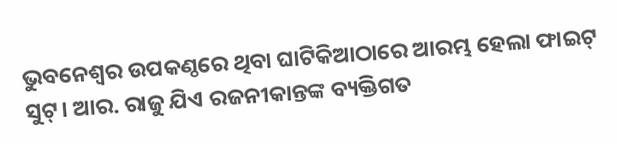ଭୁବନେଶ୍ବର ଉପକଣ୍ଠରେ ଥିବା ଘାଟିକିଆଠାରେ ଆରମ୍ଭ ହେଲା ଫାଇଟ୍ ସୁଟ୍। ଆର. ରାଜୁ ଯିଏ ରଜନୀକାନ୍ତଙ୍କ ବ୍ୟକ୍ତିଗତ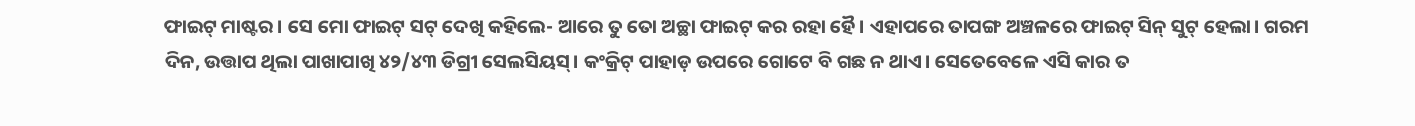ଫାଇଟ୍ ମାଷ୍ଟର। ସେ ମୋ ଫାଇଟ୍ ସଟ୍ ଦେଖି କହିଲେ- ଆରେ ତୁ ତୋ ଅଚ୍ଛା ଫାଇଟ୍ କର ରହା ହୈ। ଏହାପରେ ତାପଙ୍ଗ ଅଞ୍ଚଳରେ ଫାଇଟ୍ ସିନ୍ ସୁଟ୍ ହେଲା। ଗରମ ଦିନ, ଉତ୍ତାପ ଥିଲା ପାଖାପାଖି ୪୨/୪୩ ଡିଗ୍ରୀ ସେଲସିୟସ୍। କଂକ୍ରିଟ୍ ପାହାଡ଼ ଉପରେ ଗୋଟେ ବି ଗଛ ନ ଥାଏ। ସେତେବେଳେ ଏସି କାର ତ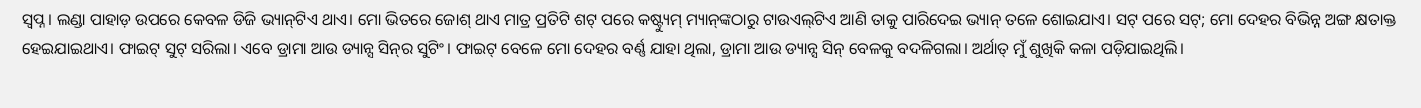ସ୍ବପ୍ନ। ଲଣ୍ଡା ପାହାଡ଼ ଉପରେ କେବଳ ଡିଜି ଭ୍ୟାନ୍‌ଟିଏ ଥାଏ। ମୋ ଭିତରେ ଜୋଶ୍ ଥାଏ ମାତ୍ର ପ୍ରତିଟି ଶଟ୍ ପରେ କଷ୍ଟ୍ୟୁମ୍ ମ୍ୟାନ୍‌ଙ୍କଠାରୁ ଟାଉଏଲ୍‌ଟିଏ ଆଣି ତାକୁ ପାରିଦେଇ ଭ୍ୟାନ୍ ତଳେ ଶୋଇଯାଏ। ସଟ୍ ପରେ ସଟ୍; ମୋ ଦେହର ବିଭିନ୍ନ ଅଙ୍ଗ କ୍ଷତାକ୍ତ ହେଇଯାଇଥାଏ। ଫାଇଟ୍ ସୁଟ୍ ସରିଲା। ଏବେ ଡ୍ରାମା ଆଉ ଡ୍ୟାନ୍ସ ସିନ୍‌ର ସୁଟିଂ। ଫାଇଟ୍ ବେଳେ ମୋ ଦେହର ବର୍ଣ୍ଣ ଯାହା ଥିଲା, ଡ୍ରାମା ଆଉ ଡ୍ୟାନ୍ସ ସିନ୍‌ ବେଳକୁ ବଦଳିଗଲା। ଅର୍ଥାତ୍ ମୁଁ ଶୁଖିକି କଳା ପଡ଼ିଯାଇଥିଲି।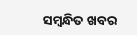ସମ୍ବନ୍ଧିତ ଖବର